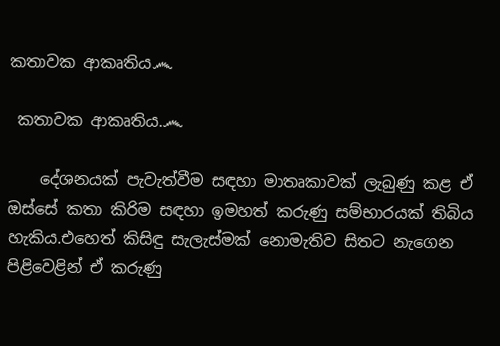කතාවක ආකෘතිය෴

 කතාවක ආකෘතිය.෴

    දේශනයක් පැවැත්වීම සඳහා මාතෘකාවක් ලැබුණු කළ ඒ ඔස්සේ කතා කිරිම සඳහා ඉමහත් කරුණු සම්භාරයක් තිබිය හැකිය.එහෙත් කිසිඳු සැලැස්මක් නොමැතිව සිතට නැගෙන පිළිවෙළින් ඒ කරුණු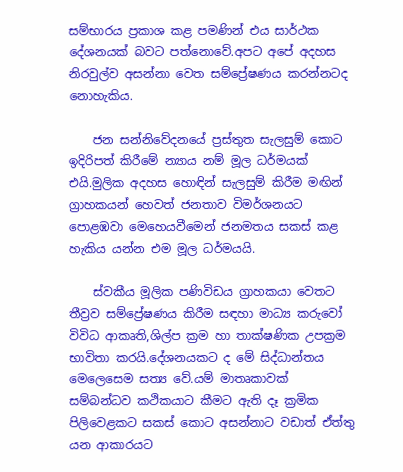සම්භාරය ප්‍රකාශ කළ පමණින් එය සාර්ථක දේශනයක් බවට පත්නොවේ.අපට අපේ අදහස නිරවුල්ව අසන්නා වෙත සම්ප්‍රේෂණය කරන්නටද නොහැකිය.

    ජන සන්නිවේදනයේ ප්‍රස්තුත සැලසුම් කොට ඉදිරිපත් කිරීමේ න්‍යාය නම් මූල ධර්මයක් එයි.මුලික අදහස හොඳින් සැලසුම් කිරීම ‌මඟින් ග්‍රාහකයන් හෙවත් ජනතාව විමර්ශනයට පොළඹවා මෙහෙයවීමෙන් ජනමතය සකස් කළ හැකිය යන්න එම මූල ධර්මයයි.

    ස්වකීය මූලික පණිවිඩය ග්‍රාහකයා වෙතට තීව්‍රව සම්ප්‍රේෂණය කිරීම සඳහා මාධ්‍ය කරුවෝ විවිධ ආකෘති,ශිල්ප ක්‍රම හා තාක්ෂණික උපක්‍රම භාවිතා කරයි.දේශනයකට ද මේ සිද්ධාන්තය මෙලෙසෙම සත්‍ය වේ.යම් මාතෘකාවක් සම්බන්ධව කථිකයාට කීමට ඇති දෑ ක්‍රමික පිලිවෙළකට සකස් කොට අසන්නාට වඩාත් ඒත්තු යන ආකාරයට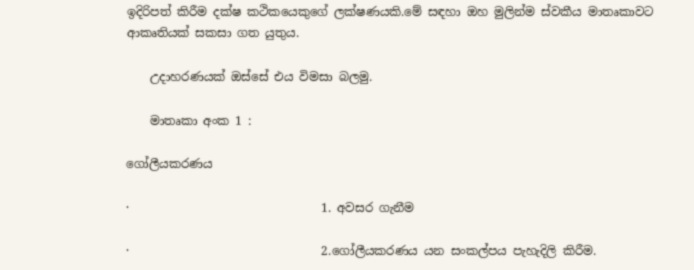ඉදිරිපත් කිරීම දක්ෂ කථිකයෙකුගේ ලක්ෂණයකි.මේ සඳහා ඔහ මුලින්ම ස්වකීය මාතෘකාවට ආකෘතියක් සකසා ගත යුතුය.

    උදාහරණයක් ඔස්සේ එය විමසා බලමු.

    මාතෘකා අංක 1 :

ගෝලීයකරණය

·                                1. අවසර ගැනීම

·                                2.ගෝලීයකරණය යන සංකල්පය පැහැදිලි කිරීම.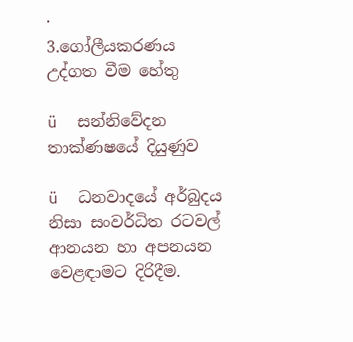·                                3.ගෝලීයකරණය උද්ගත වීම හේතු

ü  සන්නිවේදන තාක්ණෂයේ දියුණුව

ü  ධනවාදයේ අර්බුදය නිසා සංවර්ධිත රටවල් ආනයන හා අපනයන වෙළඳාමට දිරිදීම.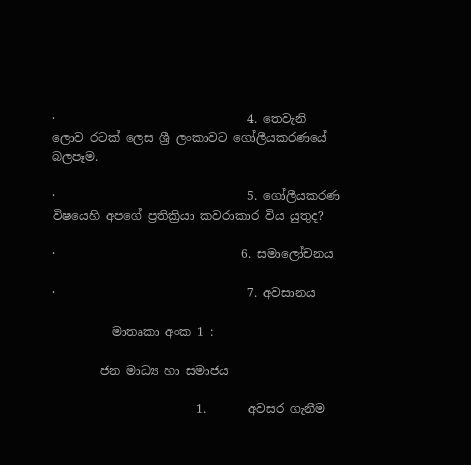·                                4. තෙවැනි ලොව රටක් ලෙස ශ්‍රී ලංකාවට ගෝලීයකරණයේ බලපෑම.

·                                5. ගෝලීයකරණ විෂයෙහි අපගේ ප්‍රතික්‍රියා කවරාකාර විය යුතුද?

·                               6. සමාලෝචනය

·                                7. අවසානය

          මාතෘකා අංක 1 :

        ජන මාධ්‍ය හා සමාජය

                        1.       අවසර ගැනීම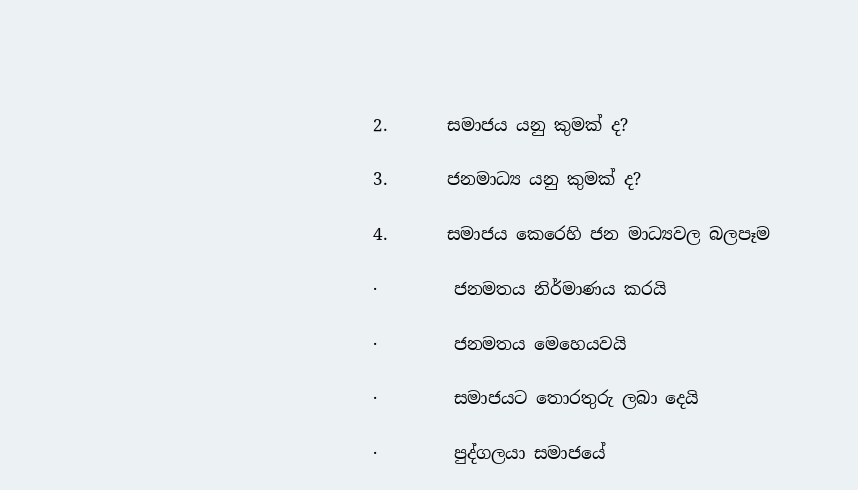2.       සමාජය යනු කුමක් ද?

3.       ජනමාධ්‍ය යනු කුමක් ද?

4.       සමාජය කෙරෙහි ජන මාධ්‍යවල බලපෑම

·         ජනමතය නිර්මාණය කරයි

·         ජනමතය මෙහෙයවයි

·         සමාජයට තොරතුරු ලබා දෙයි

·         පුද්ගලයා සමාජයේ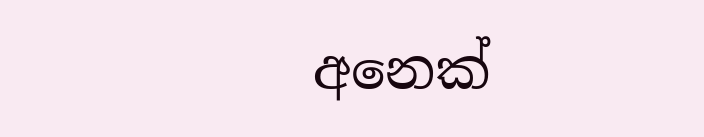අනෙක්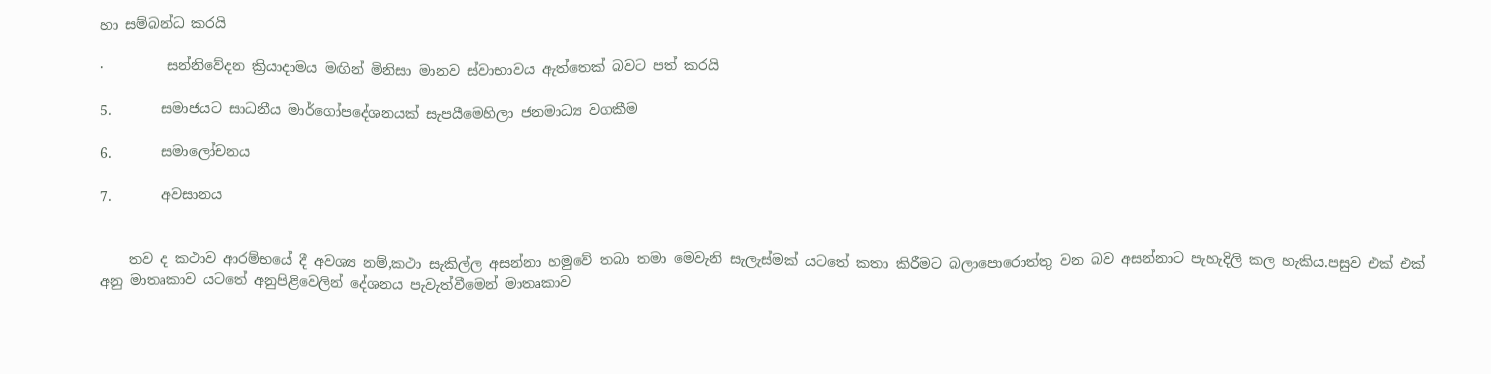හා සම්බන්ධ කරයි

·         සන්නිවේදන ක්‍රියාදාමය මඟින් මිනිසා මානව ස්වාභාවය ඇත්තෙක් බවට පත් කරයි

5.       සමාජයට සාධනීය මාර්ගෝපදේශනයක් සැපයීමෙහිලා ජනමාධ්‍ය වගකීම

6.       සමාලෝචනය

7.       අවසානය


    තව ද කථාව ආරම්භයේ දී අවශ්‍ය නම්,කථා සැකිල්ල අසන්නා හමුවේ තබා තමා මෙවැනි සැලැස්මක් යටතේ කතා කිරීමට බලාපොරොත්තු වන බව අසන්නාට පැහැදිලි කල හැකිය.පසුව එක් එක් අනු මාතෘකාව යටතේ අනුපිළිවෙලින් දේශනය පැවැත්වීමෙන් මාතෘකාව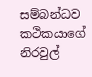සම්බන්ධව කථිකයාගේ නිරවුල්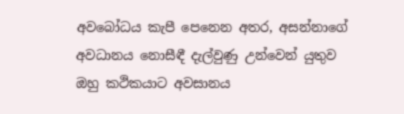අවබෝධය කැපී පෙනෙන අතර, අසන්නාගේ අවධානය නොසීඳී දැල්වුණු උන්වෙන් යුතුව ඔහු කථිකයාට අවසානය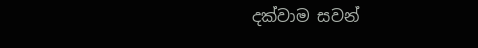දක්වාම සවන්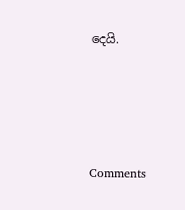දෙයි.




Comments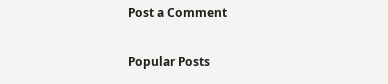Post a Comment

Popular Posts